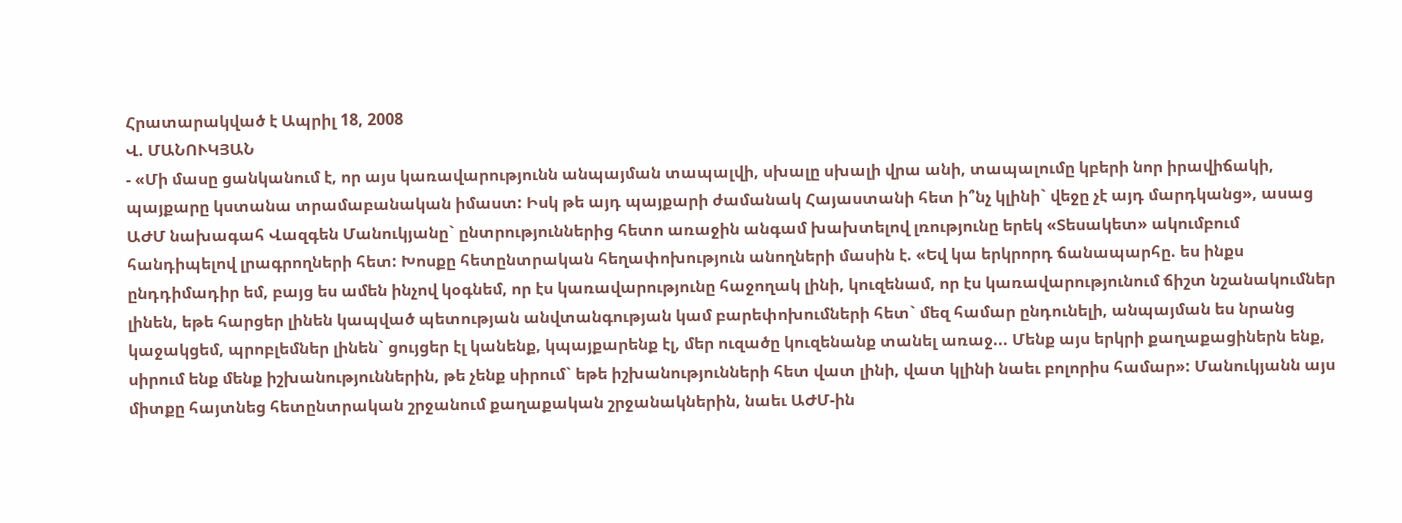Հրատարակված է Ապրիլ 18, 2008
Վ. ՄԱՆՈՒԿՅԱՆ
- «Մի մասը ցանկանում է, որ այս կառավարությունն անպայման տապալվի, սխալը սխալի վրա անի, տապալումը կբերի նոր իրավիճակի, պայքարը կստանա տրամաբանական իմաստ: Իսկ թե այդ պայքարի ժամանակ Հայաստանի հետ ի՞նչ կլինի` վեջը չէ այդ մարդկանց», ասաց ԱԺՄ նախագահ Վազգեն Մանուկյանը` ընտրություններից հետո առաջին անգամ խախտելով լռությունը երեկ «Տեսակետ» ակումբում հանդիպելով լրագրողների հետ: Խոսքը հետընտրական հեղափոխություն անողների մասին է. «Եվ կա երկրորդ ճանապարհը. ես ինքս ընդդիմադիր եմ, բայց ես ամեն ինչով կօգնեմ, որ էս կառավարությունը հաջողակ լինի, կուզենամ, որ էս կառավարությունում ճիշտ նշանակումներ լինեն, եթե հարցեր լինեն կապված պետության անվտանգության կամ բարեփոխումների հետ` մեզ համար ընդունելի, անպայման ես նրանց կաջակցեմ, պրոբլեմներ լինեն` ցույցեր էլ կանենք, կպայքարենք էլ, մեր ուզածը կուզենանք տանել առաջ... Մենք այս երկրի քաղաքացիներն ենք, սիրում ենք մենք իշխանություններին, թե չենք սիրում` եթե իշխանությունների հետ վատ լինի, վատ կլինի նաեւ բոլորիս համար»: Մանուկյանն այս միտքը հայտնեց հետընտրական շրջանում քաղաքական շրջանակներին, նաեւ ԱԺՄ-ին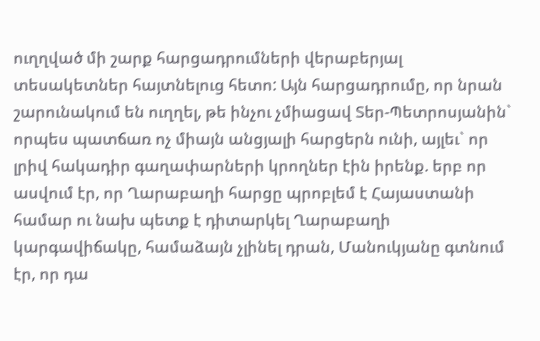ուղղված մի շարք հարցադրումների վերաբերյալ տեսակետներ հայտնելուց հետո: Այն հարցադրումը, որ նրան շարունակում են ուղղել, թե ինչու չմիացավ Տեր-Պետրոսյանին` որպես պատճառ ոչ միայն անցյալի հարցերն ունի, այլեւ` որ լրիվ հակադիր գաղափարների կրողներ էին իրենք. երբ որ ասվում էր, որ Ղարաբաղի հարցը պրոբլեմ է Հայաստանի համար ու նախ պետք է դիտարկել Ղարաբաղի կարգավիճակը, համաձայն չլինել դրան, Մանուկյանը գտնում էր, որ դա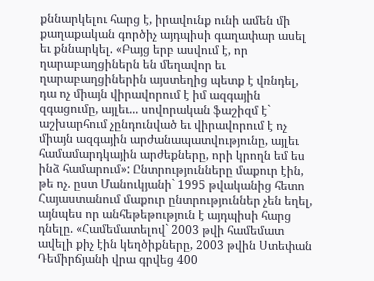քննարկելու հարց է, իրավունք ունի ամեն մի քաղաքական գործիչ այդպիսի գաղափար ասել եւ քննարկել. «Բայց երբ ասվում է, որ ղարաբաղցիներն են մեղավոր եւ ղարաբաղցիներին այստեղից պետք է վռնդել, դա ոչ միայն վիրավորում է իմ ազգային զգացումը, այլեւ... սովորական ֆաշիզմ է` աշխարհում չընդունված եւ վիրավորում է ոչ միայն ազգային արժանապատվությունը, այլեւ համամարդկային արժեքները, որի կրողն եմ ես ինձ համարում»: Ընտրությունները մաքուր էին, թե ոչ. ըստ Մանուկյանի` 1995 թվականից հետո Հայաստանում մաքուր ընտրություններ չեն եղել, այնպես որ անհեթեթություն է այդպիսի հարց դնելը. «Համեմատելով` 2003 թվի համեմատ ավելի քիչ էին կեղծիքները, 2003 թվին Ստեփան Դեմիրճյանի վրա գրվեց 400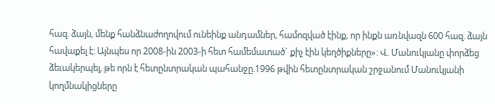հազ. ձայն, մենք հանձնաժողովում ունեինք անդամներ, համոզված էինք, որ ինքն առնվազն 600 հազ. ձայն հավաքել է: Այնպես որ 2008-ին 2003-ի հետ համեմատած` քիչ էին կեղծիքները»: Վ. Մանուկյանը փորձեց ձեւակերպել, թե որն է հետընտրական պահանջը.1996 թվին հետընտրական շրջանում Մանուկյանի կողմնակիցները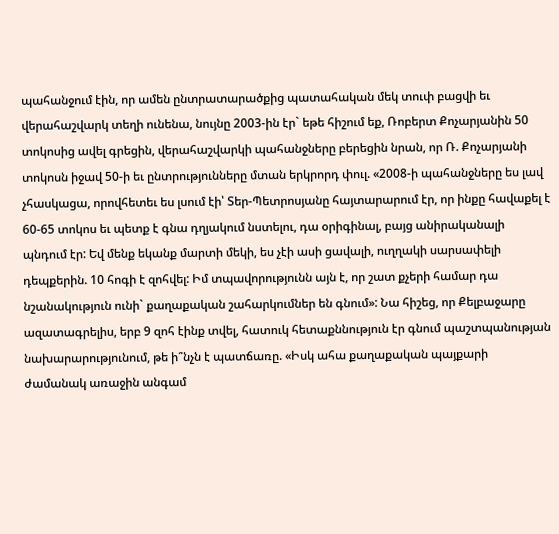պահանջում էին, որ ամեն ընտրատարածքից պատահական մեկ տուփ բացվի եւ վերահաշվարկ տեղի ունենա, նույնը 2003-ին էր` եթե հիշում եք, Ռոբերտ Քոչարյանին 50 տոկոսից ավել գրեցին, վերահաշվարկի պահանջները բերեցին նրան, որ Ռ. Քոչարյանի տոկոսն իջավ 50-ի եւ ընտրությունները մտան երկրորդ փուլ. «2008-ի պահանջները ես լավ չհասկացա, որովհետեւ ես լսում էի՝ Տեր-Պետրոսյանը հայտարարում էր, որ ինքը հավաքել է 60-65 տոկոս եւ պետք է գնա դղյակում նստելու, դա օրիգինալ, բայց անիրականալի պնդում էր: Եվ մենք եկանք մարտի մեկի, ես չէի ասի ցավալի, ուղղակի սարսափելի դեպքերին. 10 հոգի է զոհվել: Իմ տպավորությունն այն է, որ շատ քչերի համար դա նշանակություն ունի` քաղաքական շահարկումներ են գնում»: Նա հիշեց, որ Քելբաջարը ազատագրելիս, երբ 9 զոհ էինք տվել, հատուկ հետաքննություն էր գնում պաշտպանության նախարարությունում, թե ի՞նչն է պատճառը. «Իսկ ահա քաղաքական պայքարի ժամանակ առաջին անգամ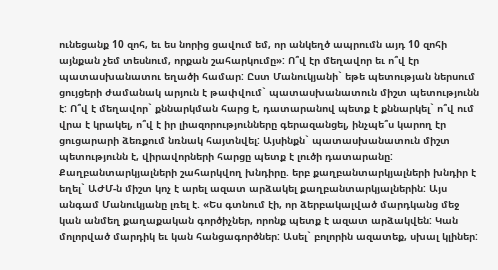ունեցանք 10 զոհ, եւ ես նորից ցավում եմ, որ անկեղծ ապրումն այդ 10 զոհի այնքան չեմ տեսնում, որքան շահարկումը»: Ո՞վ էր մեղավոր եւ ո՞վ էր պատասխանատու եղածի համար: Ըստ Մանուկյանի` եթե պետության ներսում ցույցերի ժամանակ արյուն է թափվում` պատասխանատուն միշտ պետությունն է: Ո՞վ է մեղավոր` քննարկման հարց է, դատարանով պետք է քննարկել` ո՞վ ում վրա է կրակել, ո՞վ է իր լիազորությունները գերազանցել, ինչպե՞ս կարող էր ցուցարարի ձեռքում նռնակ հայտնվել: Այսինքն` պատասխանատուն միշտ պետությունն է, վիրավորների հարցը պետք է լուծի դատարանը: Քաղբանտարկյալների շահարկվող խնդիրը. երբ քաղբանտարկյալների խնդիր է եղել` ԱԺՄ-ն միշտ կոչ է արել ազատ արձակել քաղբանտարկյալներին: Այս անգամ Մանուկյանը լռել է. «Ես գտնում էի, որ ձերբակալված մարդկանց մեջ կան անմեղ քաղաքական գործիչներ, որոնք պետք է ազատ արձակվեն: Կան մոլորված մարդիկ եւ կան հանցագործներ: Ասել` բոլորին ազատեք, սխալ կլիներ: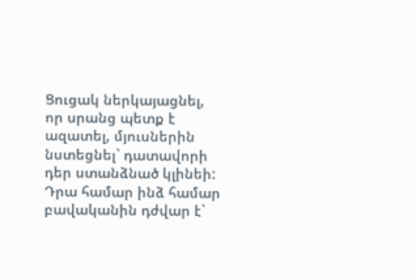Ցուցակ ներկայացնել, որ սրանց պետք է ազատել, մյուսներին նստեցնել` դատավորի դեր ստանձնած կլինեի: Դրա համար ինձ համար բավականին դժվար է`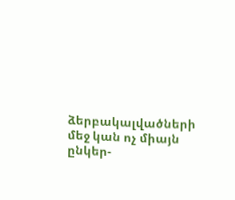ձերբակալվածների մեջ կան ոչ միայն ընկեր-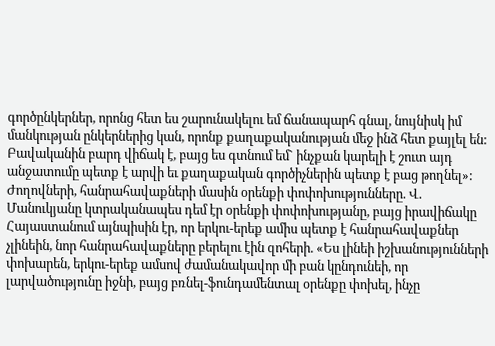գործընկերներ, որոնց հետ ես շարունակելու եմ ճանապարհ գնալ, նույնիսկ իմ մանկության ընկերներից կան, որոնք քաղաքականության մեջ ինձ հետ քայլել են: Բավականին բարդ վիճակ է, բայց ես գտնում եմ` ինչքան կարելի է շուտ այդ անջատումը պետք է արվի եւ քաղաքական գործիչներին պետք է բաց թողնել»: Ժողովների, հանրահավաքների մասին օրենքի փոփոխությունները. Վ. Մանուկյանը կտրականապես դեմ էր օրենքի փոփոխությանը, բայց իրավիճակը Հայաստանում այնպիսին էր, որ երկու-երեք ամիս պետք է հանրահավաքներ չլինեին, նոր հանրահավաքները բերելու էին զոհերի. «Ես լինեի իշխանությունների փոխարեն, երկու-երեք ամսով ժամանակավոր մի բան կընդունեի, որ լարվածությունը իջնի, բայց բռնել-ֆունդամենտալ օրենքը փոխել, ինչը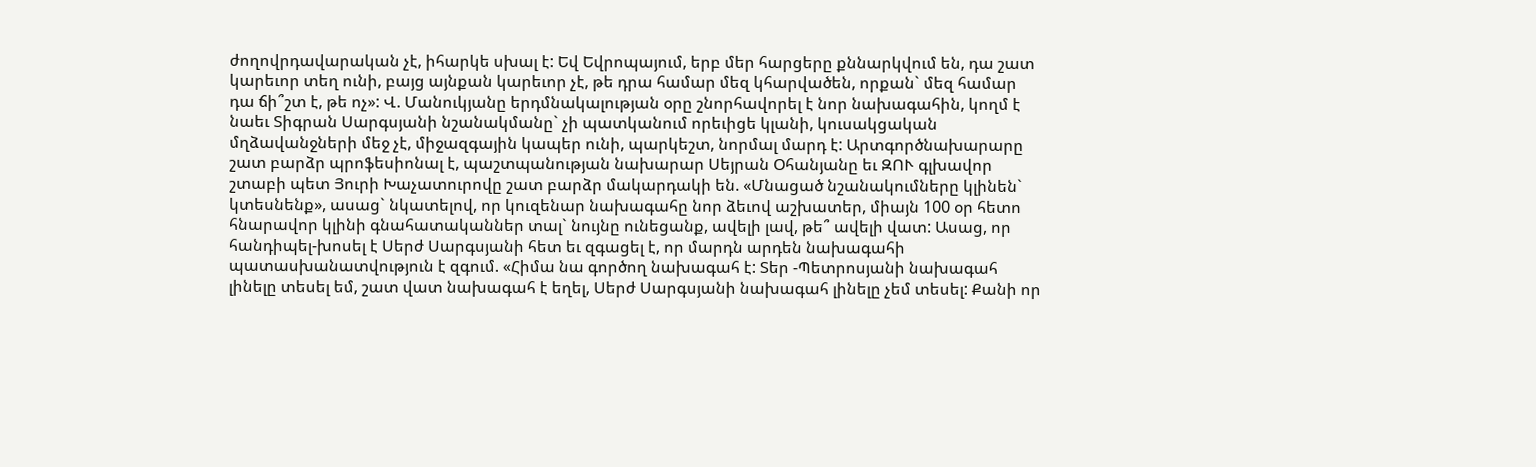ժողովրդավարական չէ, իհարկե սխալ է: Եվ Եվրոպայում, երբ մեր հարցերը քննարկվում են, դա շատ կարեւոր տեղ ունի, բայց այնքան կարեւոր չէ, թե դրա համար մեզ կհարվածեն, որքան` մեզ համար դա ճի՞շտ է, թե ոչ»: Վ. Մանուկյանը երդմնակալության օրը շնորհավորել է նոր նախագահին, կողմ է նաեւ Տիգրան Սարգսյանի նշանակմանը` չի պատկանում որեւիցե կլանի, կուսակցական մղձավանջների մեջ չէ, միջազգային կապեր ունի, պարկեշտ, նորմալ մարդ է: Արտգործնախարարը շատ բարձր պրոֆեսիոնալ է, պաշտպանության նախարար Սեյրան Օհանյանը եւ ԶՈՒ գլխավոր շտաբի պետ Յուրի Խաչատուրովը շատ բարձր մակարդակի են. «Մնացած նշանակումները կլինեն` կտեսնենք», ասաց` նկատելով, որ կուզենար նախագահը նոր ձեւով աշխատեր, միայն 100 օր հետո հնարավոր կլինի գնահատականներ տալ` նույնը ունեցանք, ավելի լավ, թե՞ ավելի վատ: Ասաց, որ հանդիպել-խոսել է Սերժ Սարգսյանի հետ եւ զգացել է, որ մարդն արդեն նախագահի պատասխանատվություն է զգում. «Հիմա նա գործող նախագահ է: Տեր -Պետրոսյանի նախագահ լինելը տեսել եմ, շատ վատ նախագահ է եղել, Սերժ Սարգսյանի նախագահ լինելը չեմ տեսել: Քանի որ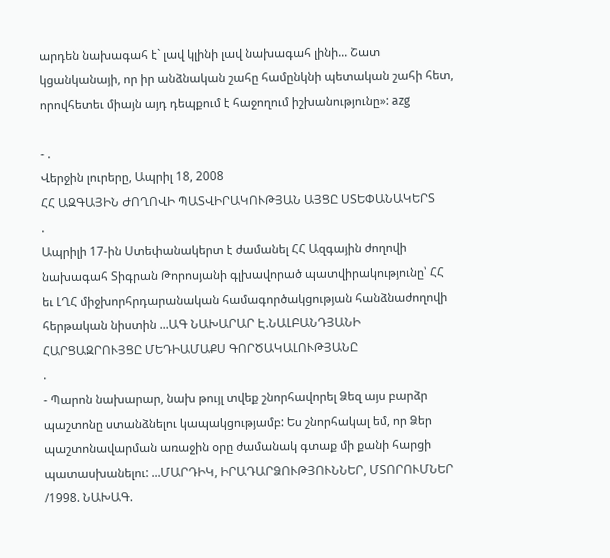արդեն նախագահ է` լավ կլինի լավ նախագահ լինի... Շատ կցանկանայի, որ իր անձնական շահը համընկնի պետական շահի հետ, որովհետեւ միայն այդ դեպքում է հաջողում իշխանությունը»: azg

- .
Վերջին լուրերը, Ապրիլ 18, 2008
ՀՀ ԱԶԳԱՅԻՆ ԺՈՂՈՎԻ ՊԱՏՎԻՐԱԿՈՒԹՅԱՆ ԱՅՑԸ ՍՏԵՓԱՆԱԿԵՐՏ
.
Ապրիլի 17-ին Ստեփանակերտ է ժամանել ՀՀ Ազգային ժողովի նախագահ Տիգրան Թորոսյանի գլխավորած պատվիրակությունը՝ ՀՀ եւ ԼՂՀ միջխորհրդարանական համագործակցության հանձնաժողովի հերթական նիստին ...ԱԳ ՆԱԽԱՐԱՐ Է.ՆԱԼԲԱՆԴՅԱՆԻ ՀԱՐՑԱԶՐՈՒՅՑԸ ՄԵԴԻԱՄԱՔՍ ԳՈՐԾԱԿԱԼՈՒԹՅԱՆԸ
.
- Պարոն նախարար, նախ թույլ տվեք շնորհավորել Ձեզ այս բարձր պաշտոնը ստանձնելու կապակցությամբ: Ես շնորհակալ եմ, որ Ձեր պաշտոնավարման առաջին օրը ժամանակ գտաք մի քանի հարցի պատասխանելու: ...ՄԱՐԴԻԿ, ԻՐԱԴԱՐՁՈՒԹՅՈՒՆՆԵՐ, ՄՏՈՐՈՒՄՆԵՐ /1998. ՆԱԽԱԳ.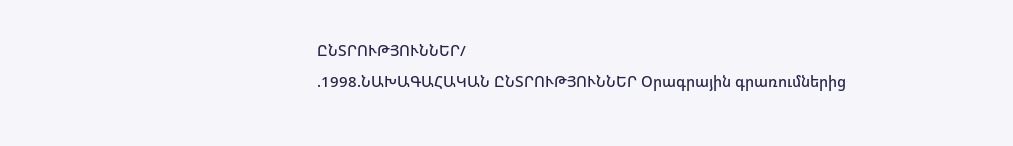ԸՆՏՐՈՒԹՅՈՒՆՆԵՐ/
.1998.ՆԱԽԱԳԱՀԱԿԱՆ ԸՆՏՐՈՒԹՅՈՒՆՆԵՐ Օրագրային գրառումներից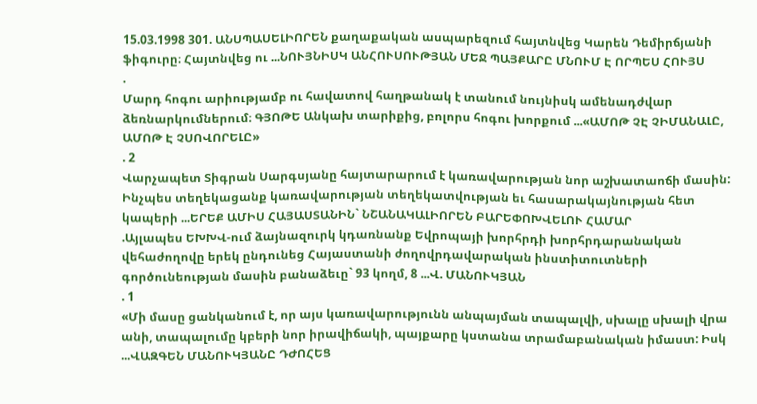15.03.1998 301. ԱՆՍՊԱՍԵԼԻՈՐԵՆ քաղաքական ասպարեզում հայտնվեց Կարեն Դեմիրճյանի ֆիգուրը։ Հայտնվեց ու ...ՆՈՒՅՆԻՍԿ ԱՆՀՈՒՍՈՒԹՅԱՆ ՄԵՋ ՊԱՅՔԱՐԸ ՄՆՈՒՄ Է ՈՐՊԵՍ ՀՈՒՅՍ
.
Մարդ հոգու արիությամբ ու հավատով հաղթանակ է տանում նույնիսկ ամենադժվար ձեռնարկումներում։ ԳՅՈԹԵ Անկախ տարիքից, բոլորս հոգու խորքում ...«ԱՄՈԹ ՉԷ ՉԻՄԱՆԱԼԸ, ԱՄՈԹ Է ՉՍՈՎՈՐԵԼԸ»
. 2
Վարչապետ Տիգրան Սարգսյանը հայտարարում է կառավարության նոր աշխատաոճի մասին: Ինչպես տեղեկացանք կառավարության տեղեկատվության եւ հասարակայնության հետ կապերի ...ԵՐԵՔ ԱՄԻՍ ՀԱՅԱՍՏԱՆԻՆ` ՆՇԱՆԱԿԱԼԻՈՐԵՆ ԲԱՐԵՓՈԽՎԵԼՈՒ ՀԱՄԱՐ
.Այլապես ԵԽԽՎ-ում ձայնազուրկ կդառնանք Եվրոպայի խորհրդի խորհրդարանական վեհաժողովը երեկ ընդունեց Հայաստանի ժողովրդավարական ինստիտուտների գործունեության մասին բանաձեւը` 93 կողմ, 8 ...Վ. ՄԱՆՈՒԿՅԱՆ
. 1
«Մի մասը ցանկանում է, որ այս կառավարությունն անպայման տապալվի, սխալը սխալի վրա անի, տապալումը կբերի նոր իրավիճակի, պայքարը կստանա տրամաբանական իմաստ: Իսկ ...ՎԱԶԳԵՆ ՄԱՆՈՒԿՅԱՆԸ ԴԺՈՀԵՑ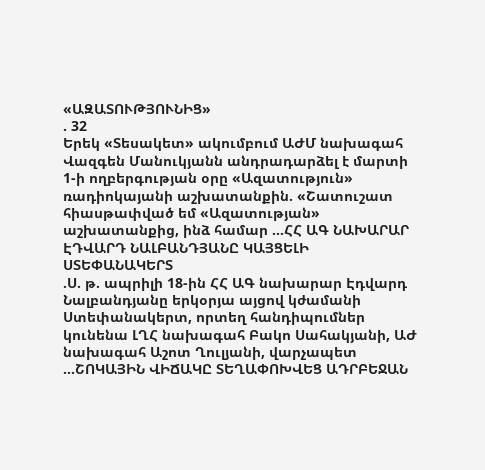«ԱԶԱՏՈՒԹՅՈՒՆԻՑ»
. 32
Երեկ «Տեսակետ» ակումբում ԱԺՄ նախագահ Վազգեն Մանուկյանն անդրադարձել է մարտի 1-ի ողբերգության օրը «Ազատություն» ռադիոկայանի աշխատանքին. «Շատուշատ հիասթափված եմ «Ազատության» աշխատանքից, ինձ համար ...ՀՀ ԱԳ ՆԱԽԱՐԱՐ ԷԴՎԱՐԴ ՆԱԼԲԱՆԴՅԱՆԸ ԿԱՅՑԵԼԻ ՍՏԵՓԱՆԱԿԵՐՏ
.Ս. թ. ապրիլի 18-ին ՀՀ ԱԳ նախարար Էդվարդ Նալբանդյանը երկօրյա այցով կժամանի Ստեփանակերտ, որտեղ հանդիպումներ կունենա ԼՂՀ նախագահ Բակո Սահակյանի, ԱԺ նախագահ Աշոտ Ղուլյանի, վարչապետ ...ՇՈԿԱՅԻՆ ՎԻՃԱԿԸ ՏԵՂԱՓՈԽՎԵՑ ԱԴՐԲԵՋԱՆ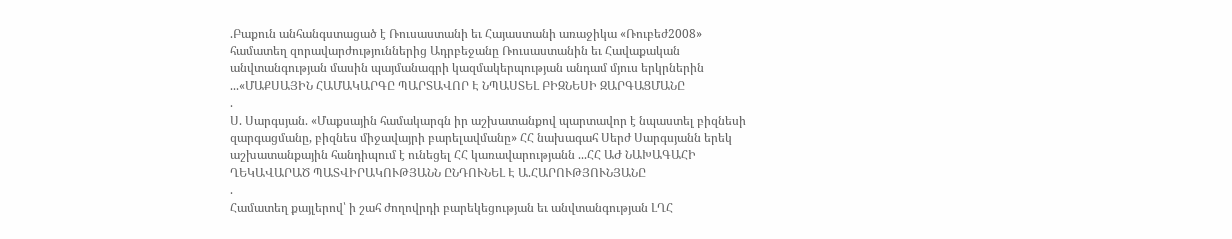.Բաքուն անհանգստացած է Ռուսաստանի եւ Հայաստանի առաջիկա «Ռուբեժ2008» համատեղ զորավարժություններից Ադրբեջանը Ռուսաստանին եւ Հավաքական անվտանգության մասին պայմանագրի կազմակերպության անդամ մյուս երկրներին ...«ՄԱՔՍԱՅԻՆ ՀԱՄԱԿԱՐԳԸ ՊԱՐՏԱՎՈՐ Է ՆՊԱՍՏԵԼ ԲԻԶՆԵՍԻ ԶԱՐԳԱՑՄԱՆԸ
.
Ս. Սարգսյան. «Մաքսային համակարգն իր աշխատանքով պարտավոր է նպաստել բիզնեսի զարգացմանը, բիզնես միջավայրի բարելավմանը» ՀՀ նախագահ Սերժ Սարգսյանն երեկ աշխատանքային հանդիպում է ունեցել ՀՀ կառավարությանն ...ՀՀ ԱԺ ՆԱԽԱԳԱՀԻ ՂԵԿԱՎԱՐԱԾ ՊԱՏՎԻՐԱԿՈՒԹՅԱՆՆ ԸՆԴՈՒՆԵԼ Է Ա.ՀԱՐՈՒԹՅՈՒՆՅԱՆԸ
.
Համատեղ քայլերով՝ ի շահ ժողովրդի բարեկեցության եւ անվտանգության ԼՂՀ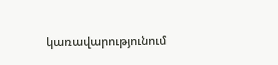կառավարությունում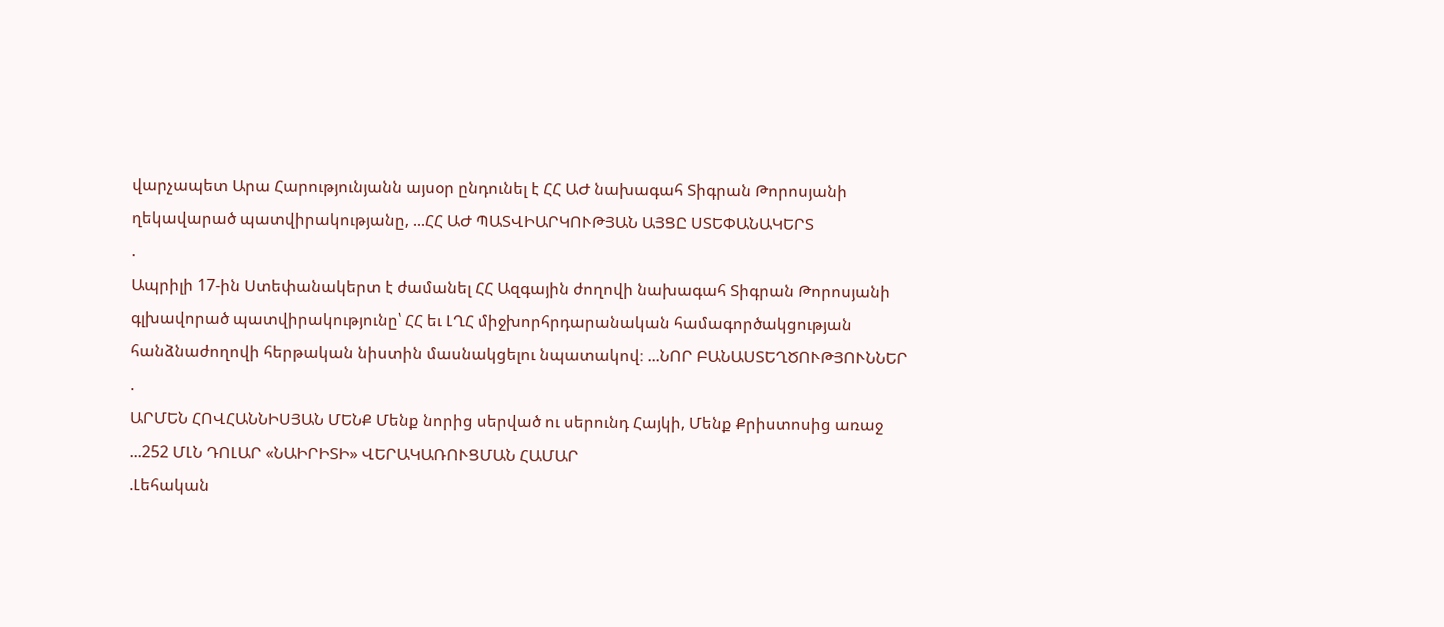վարչապետ Արա Հարությունյանն այսօր ընդունել է ՀՀ ԱԺ նախագահ Տիգրան Թորոսյանի ղեկավարած պատվիրակությանը, ...ՀՀ ԱԺ ՊԱՏՎԻԱՐԿՈՒԹՅԱՆ ԱՅՑԸ ՍՏԵՓԱՆԱԿԵՐՏ
.
Ապրիլի 17-ին Ստեփանակերտ է ժամանել ՀՀ Ազգային ժողովի նախագահ Տիգրան Թորոսյանի գլխավորած պատվիրակությունը՝ ՀՀ եւ ԼՂՀ միջխորհրդարանական համագործակցության հանձնաժողովի հերթական նիստին մասնակցելու նպատակով։ ...ՆՈՐ ԲԱՆԱՍՏԵՂԾՈՒԹՅՈՒՆՆԵՐ
.
ԱՐՄԵՆ ՀՈՎՀԱՆՆԻՍՅԱՆ ՄԵՆՔ Մենք նորից սերված ու սերունդ Հայկի, Մենք Քրիստոսից առաջ ...252 ՄԼՆ ԴՈԼԱՐ «ՆԱԻՐԻՏԻ» ՎԵՐԱԿԱՌՈՒՑՄԱՆ ՀԱՄԱՐ
.Լեհական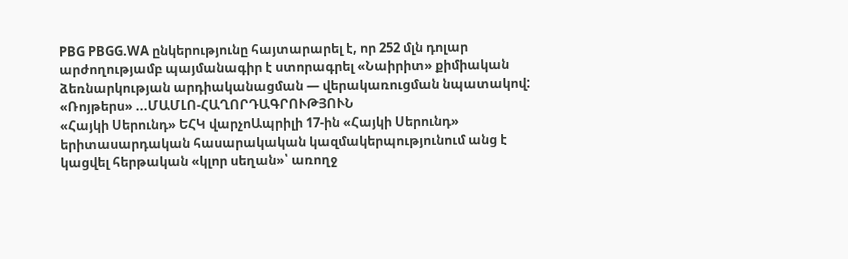PBG PBGG.WA ընկերությունը հայտարարել է, որ 252 մլն դոլար արժողությամբ պայմանագիր է ստորագրել «Նաիրիտ» քիմիական ձեռնարկության արդիականացման — վերակառուցման նպատակով: «Ռոյթերս» ...ՄԱՄԼՈ-ՀԱՂՈՐԴԱԳՐՈՒԹՅՈՒՆ
«Հայկի Սերունդ» ԵՀԿ վարչոԱպրիլի 17-ին «Հայկի Սերունդ» երիտասարդական հասարակական կազմակերպությունում անց է կացվել հերթական «կլոր սեղան»՝ առողջ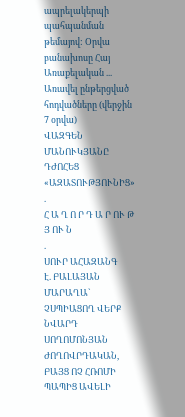ապրելակերպի պահպանման թեմայով: Օրվա բանախոսը Հայ Առաքելական ...
Առավել ընթերցված հոդվածները (վերջին 7 օրվա)
ՎԱԶԳԵՆ ՄԱՆՈՒԿՅԱՆԸ ԴԺՈՀԵՑ «ԱԶԱՏՈՒԹՅՈՒՆԻՑ»
.
Հ Ա Ղ Ո Ր Դ Ա Ր ՈՒ Թ Յ ՈՒ Ն
.
ՍՈՒՐ ԱՀԱԶԱՆԳ
Է. ԲԱԼԱՅԱՆ
ՄԱՐԱՂԱ` ՉՍՊԻԱՑՈՂ ՎԵՐՔ
ՆՎԱՐԴ ՍՈՂՈՄՈՆՅԱՆ
ԺՈՂՈՎՐԴԱԿԱՆ, ԲԱՅՑ ՈՉ ՀՌՈՄԻ ՊԱՊԻՑ ԱՎԵԼԻ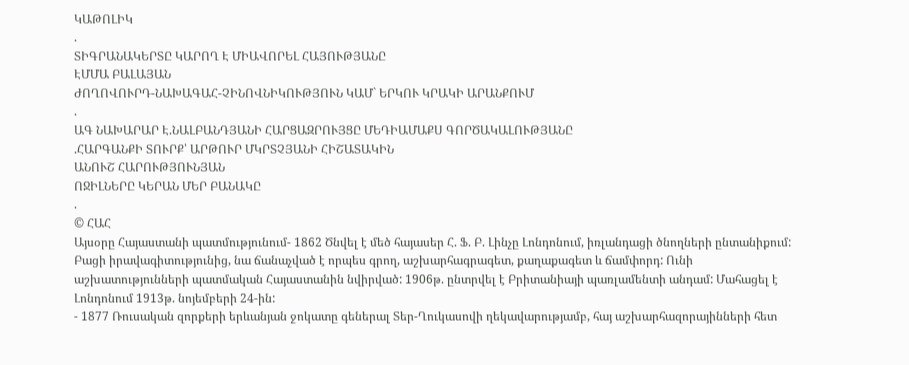ԿԱԹՈԼԻԿ
.
ՏԻԳՐԱՆԱԿԵՐՏԸ ԿԱՐՈՂ Է ՄԻԱՎՈՐԵԼ ՀԱՅՈՒԹՅԱՆԸ
ԷՄՄԱ ԲԱԼԱՅԱՆ
ԺՈՂՈՎՈՒՐԴ-ՆԱԽԱԳԱՀ-ՉԻՆՈՎՆԻԿՈՒԹՅՈՒՆ ԿԱՄ` ԵՐԿՈՒ ԿՐԱԿԻ ԱՐԱՆՔՈՒՄ
.
ԱԳ ՆԱԽԱՐԱՐ Է.ՆԱԼԲԱՆԴՅԱՆԻ ՀԱՐՑԱԶՐՈՒՅՑԸ ՄԵԴԻԱՄԱՔՍ ԳՈՐԾԱԿԱԼՈՒԹՅԱՆԸ
.ՀԱՐԳԱՆՔԻ ՏՈՒՐՔ՝ ԱՐԹՈՒՐ ՄԿՐՏՉՅԱՆԻ ՀԻՇԱՏԱԿԻՆ
ԱՆՈՒՇ ՀԱՐՈՒԹՅՈՒՆՅԱՆ
ՈՋԻԼՆԵՐԸ ԿԵՐԱՆ ՄԵՐ ԲԱՆԱԿԸ
.
© ՀԱՀ
Այսօրը Հայաստանի պատմությունում- 1862 Ծնվել է մեծ հայասեր Հ. Ֆ. Բ. Լինչը Լոնդոնում, իռլանդացի ծնողների ընտանիքում: Բացի իրավագիտությունից, նա ճանաչված է որպես գրող, աշխարհագրագետ, քաղաքագետ և ճամփորդ: Ունի աշխատությունների պատմական Հայաստանին նվիրված: 1906թ. ընտրվել է Բրիտանիայի պառլամենտի անդամ: Մահացել է Լոնդոնում 1913թ. նոյեմբերի 24-ին:
- 1877 Ռուսական զորքերի երևանյան ջոկատը գեներալ Տեր-Ղուկասովի ղեկավարությամբ, հայ աշխարհազորայինների հետ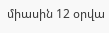միասին 12 օրվա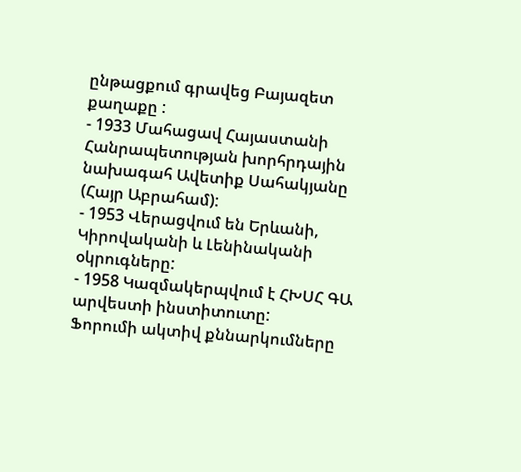ընթացքում գրավեց Բայազետ քաղաքը :
- 1933 Մահացավ Հայաստանի Հանրապետության խորհրդային նախագահ Ավետիք Սահակյանը (Հայր Աբրահամ):
- 1953 Վերացվում են Երևանի, Կիրովականի և Լենինականի օկրուգները:
- 1958 Կազմակերպվում է ՀԽՍՀ ԳԱ արվեստի ինստիտուտը:
Ֆորումի ակտիվ քննարկումները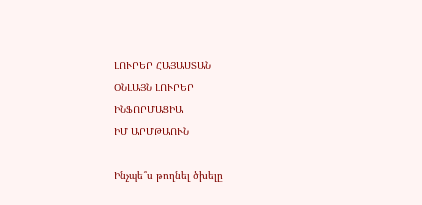ԼՈՒՐԵՐ ՀԱՅԱՍՏԱՆ
ՕՆԼԱՅՆ ԼՈՒՐԵՐ
ԻՆՖՈՐՄԱՑԻԱ
ԻՄ ԱՐՄԹԱՈՒՆ

Ինչպե՞ս թողնել ծխելը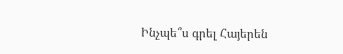Ինչպե՞ս գրել Հայերեն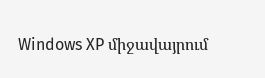Windows XP միջավայրում